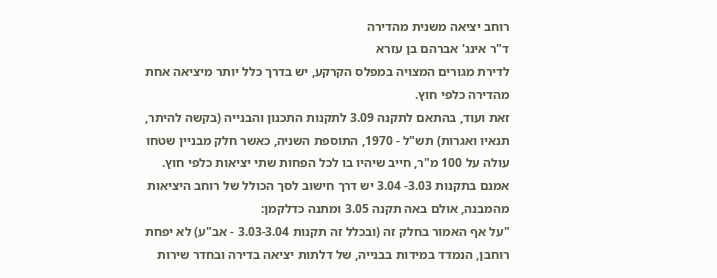רוחב יציאה משנית מהדירה
ד"ר אינג' אברהם בן עזרא
לדירת מגורים המצויה במפלס הקרקע, יש בדרך כלל יותר מיציאה אחת מהדירה כלפי חוץ.
זאת ועוד, בהתאם לתקנה 3.09 לתקנות התכנון והבנייה (בקשה להיתר, תנאיו ואגרות) תש"ל - 1970, התוספת השניה, כאשר חלק מבניין שטחו עולה על 100 מ"ר, חייב שיהיו בו לכל הפחות שתי יציאות כלפי חוץ.
אמנם בתקנות 3.03- 3.04 יש דרך חישוב לסך הכולל של רוחב היציאות מהמבנה, אולם באה תקנה 3.05 ומתנה כדלקמן:
"על אף האמור בחלק זה (ובכלל זה תקנות 3.03-3.04 - אב"ע) לא יפחת רוחבן, הנמדד במידות בבנייה, של דלתות יציאה בדירה ובחדר שירות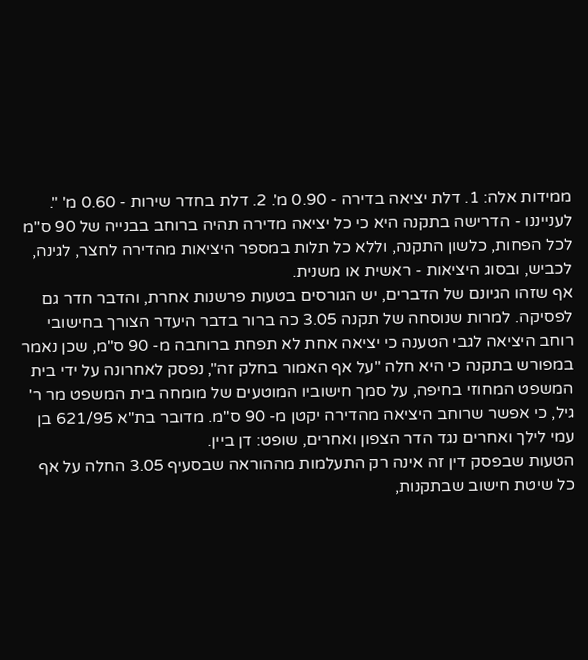ממידות אלה: 1. דלת יציאה בדירה - 0.90 מ'. 2. דלת בחדר שירות - 0.60 מ' ".
לענייננו - הדרישה בתקנה היא כי כל יציאה מדירה תהיה ברוחב בבנייה של 90 ס"מ לכל הפחות, כלשון התקנה, וללא כל תלות במספר היציאות מהדירה לחצר, לגינה, לכביש, ובסוג היציאות - ראשית או משנית.
אף שזהו הגיונם של הדברים, יש הגורסים בטעות פרשנות אחרת, והדבר חדר גם לפסיקה. למרות שנוסחה של תקנה 3.05 כה ברור בדבר היעדר הצורך בחישובי רוחב היציאה לגבי הטענה כי יציאה אחת לא תפחת ברוחבה מ- 90 ס"מ, שכן נאמר במפורש בתקנה כי היא חלה "על אף האמור בחלק זה", נפסק לאחרונה על ידי בית המשפט המחוזי בחיפה, על סמך חישוביו המוטעים של מומחה בית המשפט מר ר' גיל, כי אפשר שרוחב היציאה מהדירה יקטן מ- 90 ס"מ. מדובר בת"א 621/95 בן עמי לילך ואחרים נגד הדר הצפון ואחרים, שופט: דן ביין.
הטעות שבפסק דין זה אינה רק התעלמות מההוראה שבסעיף 3.05 החלה על אף כל שיטת חישוב שבתקנות,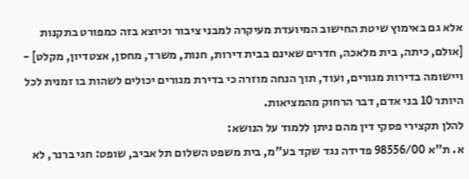אלא גם באימוץ שיטת החישוב המיועדת מעיקרה למבני ציבור וכיוצא בזה כמפורט בתקנות [אולם, כיתה, בית מלאכה, חדרים שאינם בבית דירות, חנות, משרד, מחסן, אצטדיון, מקלט] - ויישומה בדירות מגורים, ועוד, תוך הנחה מוזרה כי בדירת מגורים יכולים לשהות בו זמנית לכל היותר 10 בני אדם, דבר הרחוק מהמציאות.
להלן תקצירי פסקי דין מהם ניתן ללמוד על הנושא:
א. ת"א 98556/00 פדידה נגד שקד בע"מ, בית משפט השלום תל אביב, שופט: חגי ברנר, לא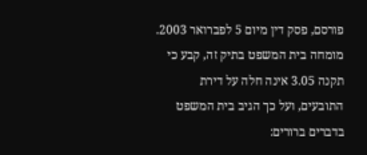פורסם, פסק דין מיום 5 לפברואר 2003.
מומחה בית המשפט בתיק זה, קבע כי תקנה 3.05 אינה חלה על דירת התובעים, ועל כך הגיב בית המשפט בדברים ברורים: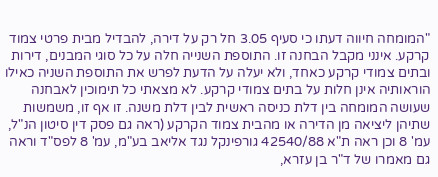"המומחה חיווה דעתו כי סעיף 3.05 חל רק על דירה, להבדיל מבית פרטי צמוד קרקע. אינני מקבל הבחנה זו. התוספת השנייה חלה על כל סוגי המבנים, דירות ובתים צמודי קרקע כאחד, ולא יעלה על הדעת לפרש את התוספת השניה כאילו הוראותיה אינן חלות על בתים צמודי קרקע. לא מצאתי כל תימוכין לאבחנה שעושה המומחה בין דלת כניסה ראשית לבין דלת משנה. זו אף זו, משמשות שתיהן ליציאה מן הדירה או מהבית צמוד הקרקע (ראה גם פסק דין סיטון הנ"ל, עמ' 8 וכן ראה ת"א 42540/88 גורפינקל נגד אליאב בע"מ, עמ' 8 לפס"ד וראה גם מאמרו של ד"ר בן עזרא,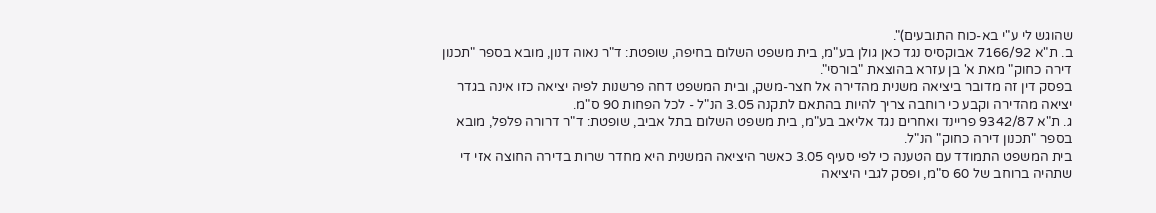שהוגש לי ע"י בא-כוח התובעים)".
ב. ת"א 7166/92 אבוקסיס נגד כאן גולן בע"מ, בית משפט השלום בחיפה, שופטת: ד"ר נאוה דנון, מובא בספר "תכנון דירה כחוק" מאת א' בן עזרא בהוצאת "בורסי".
בפסק דין זה מדובר ביציאה משנית מהדירה אל חצר-משק, ובית המשפט דחה פרשנות לפיה יציאה כזו אינה בגדר יציאה מהדירה וקבע כי רוחבה צריך להיות בהתאם לתקנה 3.05 הנ"ל - לכל הפחות 90 ס"מ.
ג. ת"א 9342/87 פריינד ואחרים נגד אליאב בע"מ, בית משפט השלום בתל אביב, שופטת: ד"ר דרורה פלפל, מובא בספר "תכנון דירה כחוק" הנ"ל.
בית המשפט התמודד עם הטענה כי לפי סעיף 3.05 כאשר היציאה המשנית היא מחדר שרות בדירה החוצה אזי די שתהיה ברוחב של 60 ס"מ, ופסק לגבי היציאה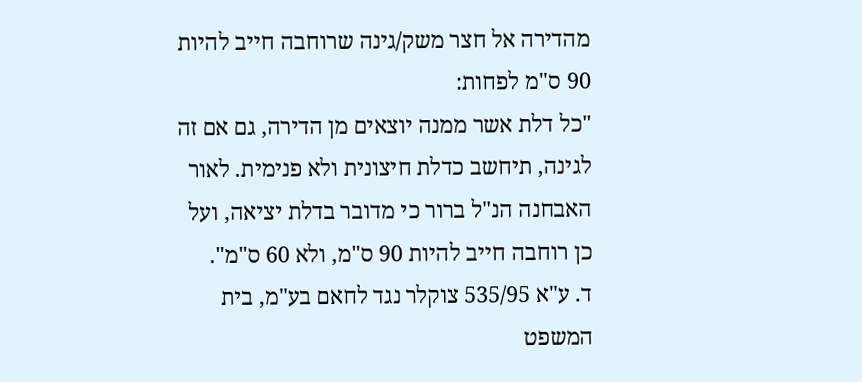מהדירה אל חצר משק/גינה שרוחבה חייב להיות 90 ס"מ לפחות:
"כל דלת אשר ממנה יוצאים מן הדירה, גם אם זה לגינה, תיחשב כדלת חיצונית ולא פנימית. לאור האבחנה הנ"ל ברור כי מדובר בדלת יציאה, ועל כן רוחבה חייב להיות 90 ס"מ, ולא 60 ס"מ".
ד. ע"א 535/95 צוקלר נגד לחאם בע"מ, בית המשפט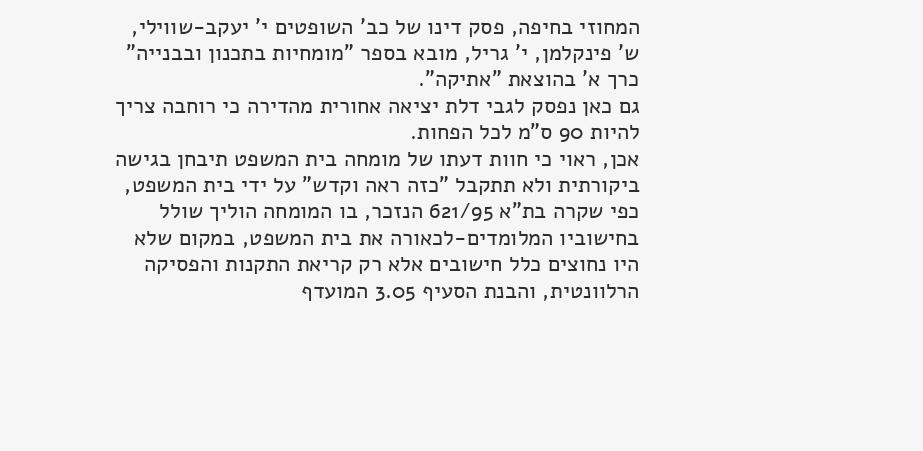המחוזי בחיפה, פסק דינו של כב' השופטים י' יעקב-שווילי, ש' פינקלמן, י' גריל, מובא בספר "מומחיות בתכנון ובבנייה" כרך א' בהוצאת "אתיקה".
גם כאן נפסק לגבי דלת יציאה אחורית מהדירה כי רוחבה צריך להיות 90 ס"מ לכל הפחות.
אכן, ראוי כי חוות דעתו של מומחה בית המשפט תיבחן בגישה ביקורתית ולא תתקבל "כזה ראה וקדש" על ידי בית המשפט, כפי שקרה בת"א 621/95 הנזכר, בו המומחה הוליך שולל בחישוביו המלומדים-לכאורה את בית המשפט, במקום שלא היו נחוצים כלל חישובים אלא רק קריאת התקנות והפסיקה הרלוונטית, והבנת הסעיף 3.05 המועדף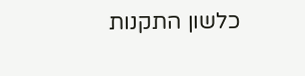כלשון התקנות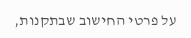על פרטי החישוב שבתקנות,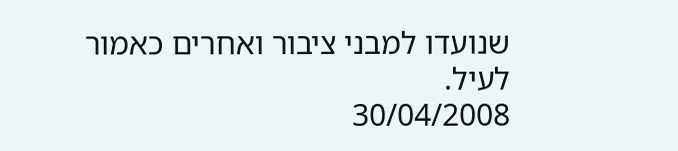שנועדו למבני ציבור ואחרים כאמור לעיל.
30/04/2008